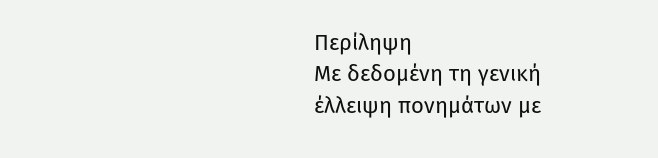Περίληψη
Με δεδομένη τη γενική έλλειψη πονημάτων με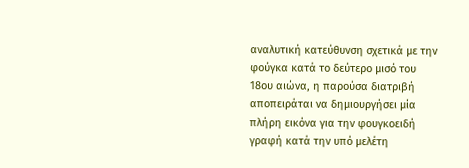αναλυτική κατεύθυνση σχετικά με την φούγκα κατά το δεύτερο μισό του 18ου αιώνα, η παρούσα διατριβή αποπειράται να δημιουργήσει μία πλήρη εικόνα για την φουγκοειδή γραφή κατά την υπό μελέτη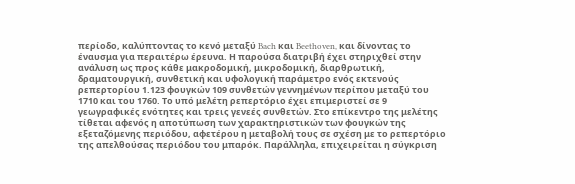περίοδο, καλύπτοντας το κενό μεταξύ Bach και Beethoven, και δίνοντας το έναυσμα για περαιτέρω έρευνα. Η παρούσα διατριβή έχει στηριχθεί στην ανάλυση ως προς κάθε μακροδομική, μικροδομική, διαρθρωτική, δραματουργική, συνθετική και υφολογική παράμετρο ενός εκτενούς ρεπερτορίου 1.123 φουγκών 109 συνθετών γεννημένων περίπου μεταξύ του 1710 και του 1760. Το υπό μελέτη ρεπερτόριο έχει επιμεριστεί σε 9 γεωγραφικές ενότητες και τρεις γενεές συνθετών. Στο επίκεντρο της μελέτης τίθεται αφενός η αποτύπωση των χαρακτηριστικών των φουγκών της εξεταζόμενης περιόδου, αφετέρου η μεταβολή τους σε σχέση με το ρεπερτόριο της απελθούσας περιόδου του μπαρόκ. Παράλληλα, επιχειρείται η σύγκριση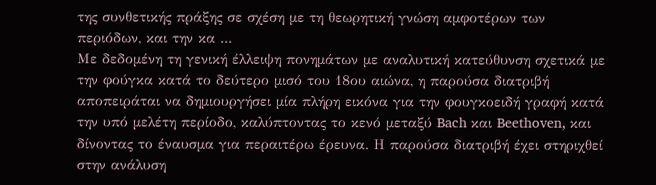της συνθετικής πράξης σε σχέση με τη θεωρητική γνώση αμφοτέρων των περιόδων, και την κα ...
Με δεδομένη τη γενική έλλειψη πονημάτων με αναλυτική κατεύθυνση σχετικά με την φούγκα κατά το δεύτερο μισό του 18ου αιώνα, η παρούσα διατριβή αποπειράται να δημιουργήσει μία πλήρη εικόνα για την φουγκοειδή γραφή κατά την υπό μελέτη περίοδο, καλύπτοντας το κενό μεταξύ Bach και Beethoven, και δίνοντας το έναυσμα για περαιτέρω έρευνα. Η παρούσα διατριβή έχει στηριχθεί στην ανάλυση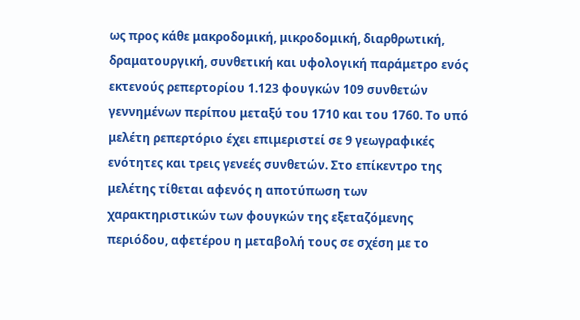ως προς κάθε μακροδομική, μικροδομική, διαρθρωτική, δραματουργική, συνθετική και υφολογική παράμετρο ενός εκτενούς ρεπερτορίου 1.123 φουγκών 109 συνθετών γεννημένων περίπου μεταξύ του 1710 και του 1760. Το υπό μελέτη ρεπερτόριο έχει επιμεριστεί σε 9 γεωγραφικές ενότητες και τρεις γενεές συνθετών. Στο επίκεντρο της μελέτης τίθεται αφενός η αποτύπωση των χαρακτηριστικών των φουγκών της εξεταζόμενης περιόδου, αφετέρου η μεταβολή τους σε σχέση με το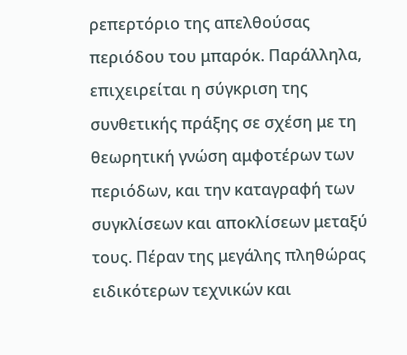ρεπερτόριο της απελθούσας περιόδου του μπαρόκ. Παράλληλα, επιχειρείται η σύγκριση της συνθετικής πράξης σε σχέση με τη θεωρητική γνώση αμφοτέρων των περιόδων, και την καταγραφή των συγκλίσεων και αποκλίσεων μεταξύ τους. Πέραν της μεγάλης πληθώρας ειδικότερων τεχνικών και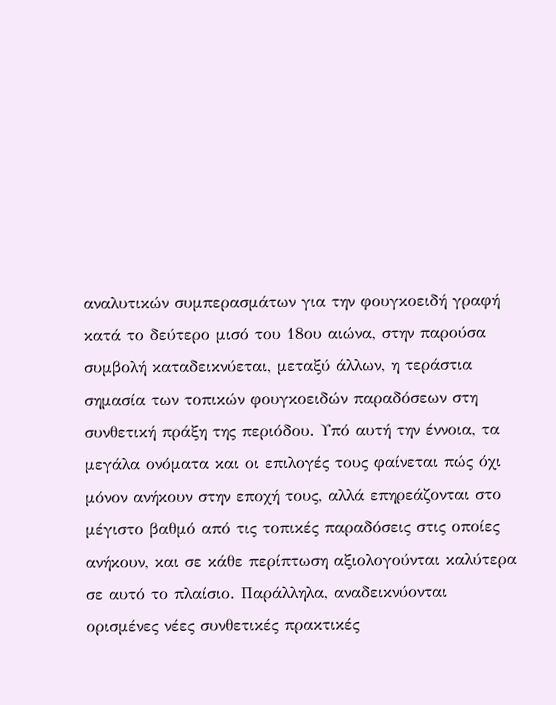αναλυτικών συμπερασμάτων για την φουγκοειδή γραφή κατά το δεύτερο μισό του 18ου αιώνα, στην παρούσα συμβολή καταδεικνύεται, μεταξύ άλλων, η τεράστια σημασία των τοπικών φουγκοειδών παραδόσεων στη συνθετική πράξη της περιόδου. Υπό αυτή την έννοια, τα μεγάλα ονόματα και οι επιλογές τους φαίνεται πώς όχι μόνον ανήκουν στην εποχή τους, αλλά επηρεάζονται στο μέγιστο βαθμό από τις τοπικές παραδόσεις στις οποίες ανήκουν, και σε κάθε περίπτωση αξιολογούνται καλύτερα σε αυτό το πλαίσιο. Παράλληλα, αναδεικνύονται ορισμένες νέες συνθετικές πρακτικές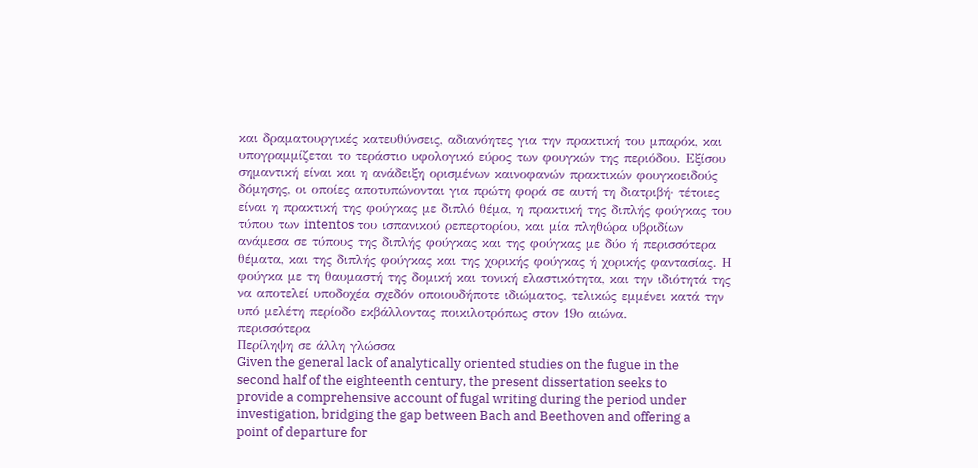και δραματουργικές κατευθύνσεις, αδιανόητες για την πρακτική του μπαρόκ, και υπογραμμίζεται το τεράστιο υφολογικό εύρος των φουγκών της περιόδου. Εξίσου σημαντική είναι και η ανάδειξη ορισμένων καινοφανών πρακτικών φουγκοειδούς δόμησης, οι οποίες αποτυπώνονται για πρώτη φορά σε αυτή τη διατριβή· τέτοιες είναι η πρακτική της φούγκας με διπλό θέμα, η πρακτική της διπλής φούγκας του τύπου των intentos του ισπανικού ρεπερτορίου, και μία πληθώρα υβριδίων ανάμεσα σε τύπους της διπλής φούγκας και της φούγκας με δύο ή περισσότερα θέματα, και της διπλής φούγκας και της χορικής φούγκας ή χορικής φαντασίας. Η φούγκα με τη θαυμαστή της δομική και τονική ελαστικότητα, και την ιδιότητά της να αποτελεί υποδοχέα σχεδόν οποιουδήποτε ιδιώματος, τελικώς εμμένει κατά την υπό μελέτη περίοδο εκβάλλοντας ποικιλοτρόπως στον 19ο αιώνα.
περισσότερα
Περίληψη σε άλλη γλώσσα
Given the general lack of analytically oriented studies on the fugue in the second half of the eighteenth century, the present dissertation seeks to provide a comprehensive account of fugal writing during the period under investigation, bridging the gap between Bach and Beethoven and offering a point of departure for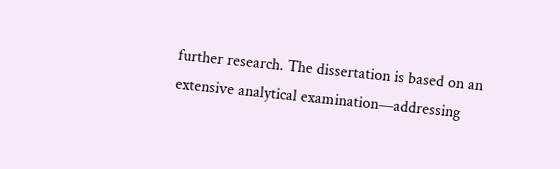further research. The dissertation is based on an extensive analytical examination—addressing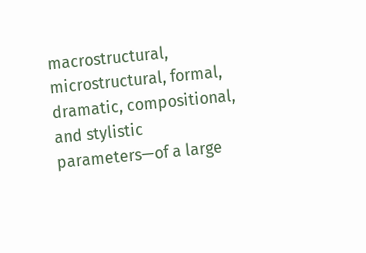macrostructural, microstructural, formal, dramatic, compositional, and stylistic parameters—of a large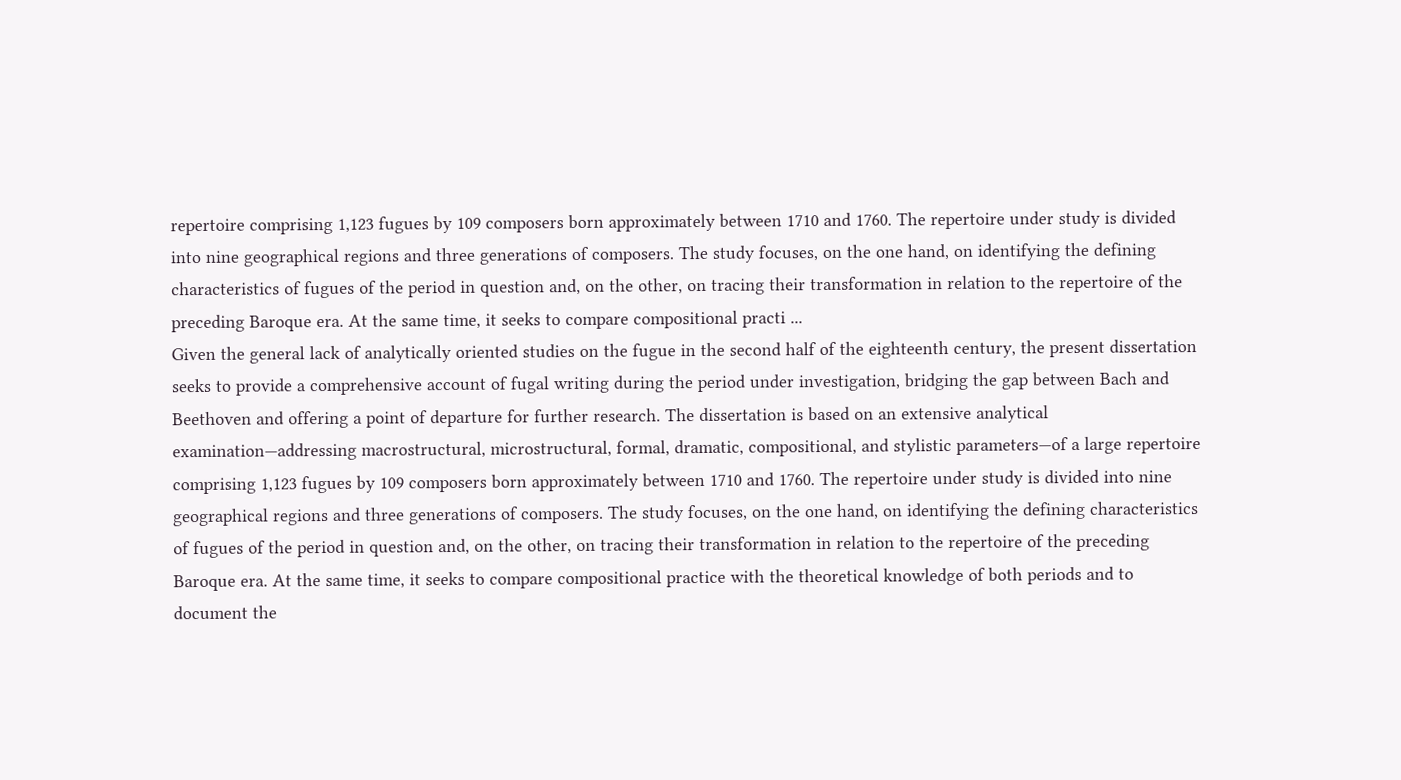repertoire comprising 1,123 fugues by 109 composers born approximately between 1710 and 1760. The repertoire under study is divided into nine geographical regions and three generations of composers. The study focuses, on the one hand, on identifying the defining characteristics of fugues of the period in question and, on the other, on tracing their transformation in relation to the repertoire of the preceding Baroque era. At the same time, it seeks to compare compositional practi ...
Given the general lack of analytically oriented studies on the fugue in the second half of the eighteenth century, the present dissertation seeks to provide a comprehensive account of fugal writing during the period under investigation, bridging the gap between Bach and Beethoven and offering a point of departure for further research. The dissertation is based on an extensive analytical examination—addressing macrostructural, microstructural, formal, dramatic, compositional, and stylistic parameters—of a large repertoire comprising 1,123 fugues by 109 composers born approximately between 1710 and 1760. The repertoire under study is divided into nine geographical regions and three generations of composers. The study focuses, on the one hand, on identifying the defining characteristics of fugues of the period in question and, on the other, on tracing their transformation in relation to the repertoire of the preceding Baroque era. At the same time, it seeks to compare compositional practice with the theoretical knowledge of both periods and to document the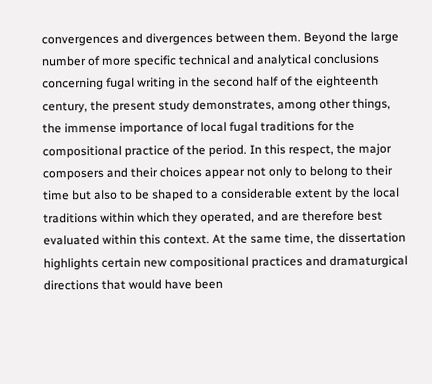convergences and divergences between them. Beyond the large number of more specific technical and analytical conclusions concerning fugal writing in the second half of the eighteenth century, the present study demonstrates, among other things, the immense importance of local fugal traditions for the compositional practice of the period. In this respect, the major composers and their choices appear not only to belong to their time but also to be shaped to a considerable extent by the local traditions within which they operated, and are therefore best evaluated within this context. At the same time, the dissertation highlights certain new compositional practices and dramaturgical directions that would have been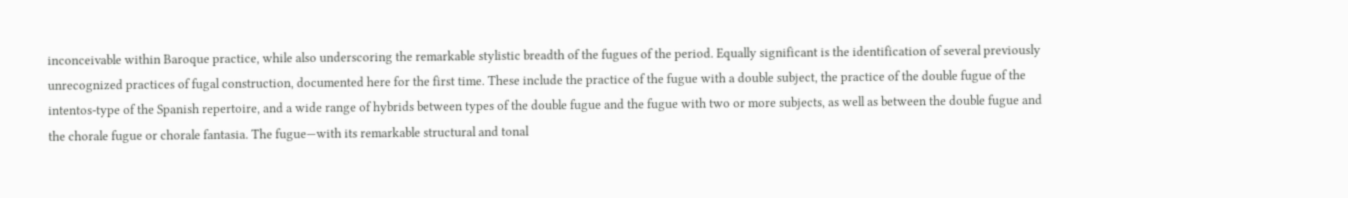inconceivable within Baroque practice, while also underscoring the remarkable stylistic breadth of the fugues of the period. Equally significant is the identification of several previously unrecognized practices of fugal construction, documented here for the first time. These include the practice of the fugue with a double subject, the practice of the double fugue of the intentos-type of the Spanish repertoire, and a wide range of hybrids between types of the double fugue and the fugue with two or more subjects, as well as between the double fugue and the chorale fugue or chorale fantasia. The fugue—with its remarkable structural and tonal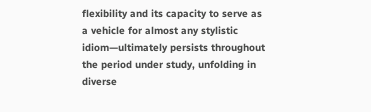flexibility and its capacity to serve as a vehicle for almost any stylistic idiom—ultimately persists throughout the period under study, unfolding in diverse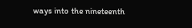ways into the nineteenth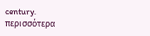century.
περισσότερα